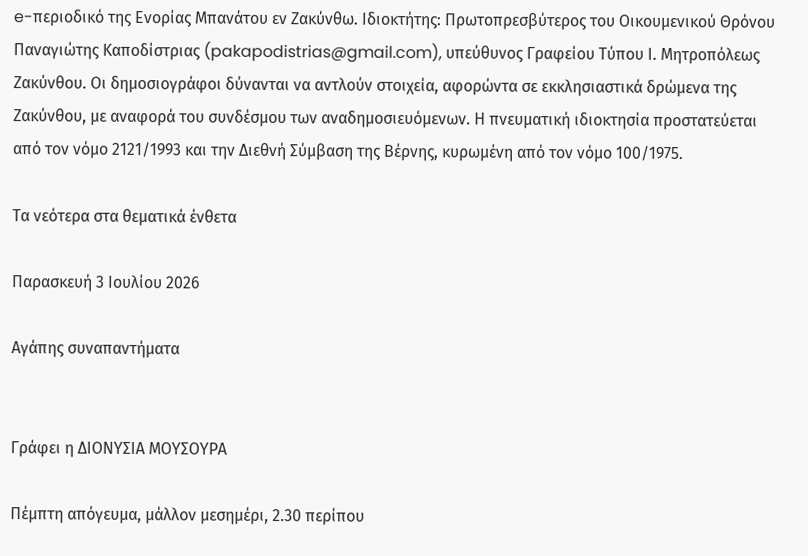e-περιοδικό της Ενορίας Μπανάτου εν Ζακύνθω. Ιδιοκτήτης: Πρωτοπρεσβύτερος του Οικουμενικού Θρόνου Παναγιώτης Καποδίστριας (pakapodistrias@gmail.com), υπεύθυνος Γραφείου Τύπου Ι. Μητροπόλεως Ζακύνθου. Οι δημοσιογράφοι δύνανται να αντλούν στοιχεία, αφορώντα σε εκκλησιαστικά δρώμενα της Ζακύνθου, με αναφορά του συνδέσμου των αναδημοσιευόμενων. Η πνευματική ιδιοκτησία προστατεύεται από τον νόμο 2121/1993 και την Διεθνή Σύμβαση της Βέρνης, κυρωμένη από τον νόμο 100/1975.

Τα νεότερα στα θεματικά ένθετα

Παρασκευή 3 Ιουλίου 2026

Αγάπης συναπαντήματα


Γράφει η ΔΙΟΝΥΣΙΑ ΜΟΥΣΟΥΡΑ

Πέμπτη απόγευμα, μάλλον μεσημέρι, 2.30 περίπου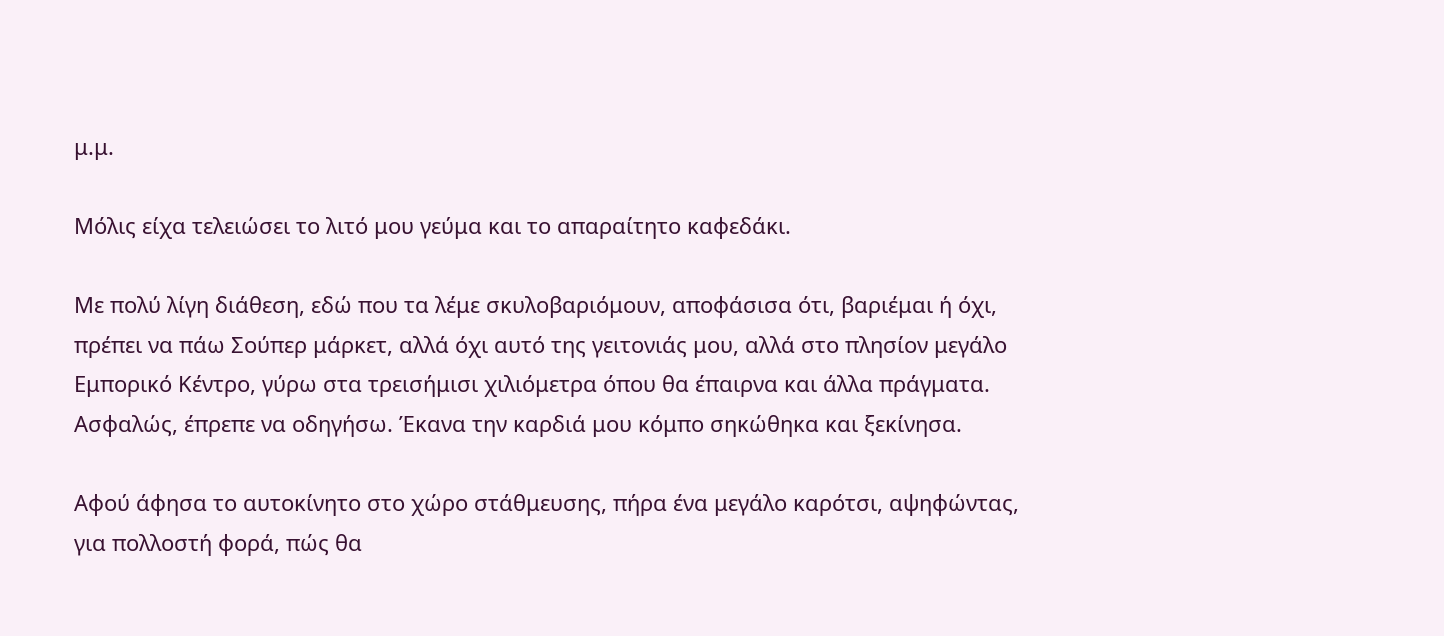μ.μ.

Μόλις είχα τελειώσει το λιτό μου γεύμα και το απαραίτητο καφεδάκι.

Με πολύ λίγη διάθεση, εδώ που τα λέμε σκυλοβαριόμουν, αποφάσισα ότι, βαριέμαι ή όχι, πρέπει να πάω Σούπερ μάρκετ, αλλά όχι αυτό της γειτονιάς μου, αλλά στο πλησίον μεγάλο Εμπορικό Κέντρο, γύρω στα τρεισήμισι χιλιόμετρα όπου θα έπαιρνα και άλλα πράγματα. Ασφαλώς, έπρεπε να οδηγήσω. Έκανα την καρδιά μου κόμπο σηκώθηκα και ξεκίνησα.

Αφού άφησα το αυτοκίνητο στο χώρο στάθμευσης, πήρα ένα μεγάλο καρότσι, αψηφώντας, για πολλοστή φορά, πώς θα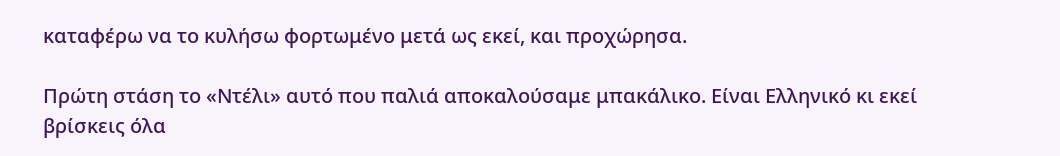καταφέρω να το κυλήσω φορτωμένο μετά ως εκεί, και προχώρησα.

Πρώτη στάση το «Ντέλι» αυτό που παλιά αποκαλούσαμε μπακάλικο. Είναι Ελληνικό κι εκεί βρίσκεις όλα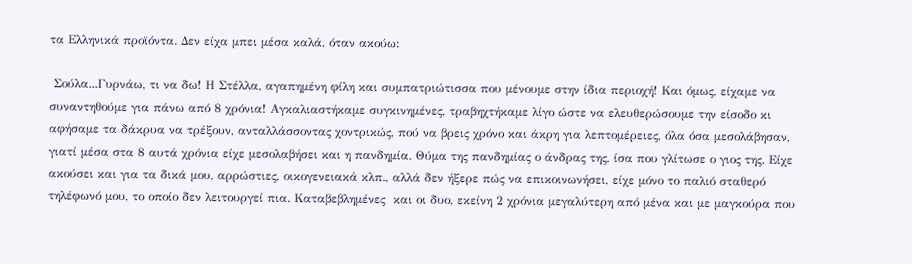τα Ελληνικά προϊόντα. Δεν είχα μπει μέσα καλά, όταν ακούω:

 Σούλα...Γυρνάω, τι να δω! Η Στέλλα, αγαπημένη φίλη και συμπατριώτισσα που μένουμε στην ίδια περιοχή! Και όμως, είχαμε να συναντηθούμε για πάνω από 8 χρόνια! Αγκαλιαστήκαμε συγκινημένες, τραβηχτήκαμε λίγο ώστε να ελευθερώσουμε την είσοδο κι αφήσαμε τα δάκρυα να τρέξουν, ανταλλάσσοντας χοντρικώς, πού να βρεις χρόνο και άκρη για λεπτομέρειες, όλα όσα μεσολάβησαν, γιατί μέσα στα 8 αυτά χρόνια είχε μεσολαβήσει και η πανδημία. Θύμα της πανδημίας ο άνδρας της, ίσα που γλίτωσε ο γιος της. Είχε  ακούσει και για τα δικά μου, αρρώστιες, οικογενειακά κλπ., αλλά δεν ήξερε πώς να επικοινωνήσει, είχε μόνο το παλιό σταθερό τηλέφωνό μου, το οποίο δεν λειτουργεί πια. Καταβεβλημένες  και οι δυο, εκείνη 2 χρόνια μεγαλύτερη από μένα και με μαγκούρα που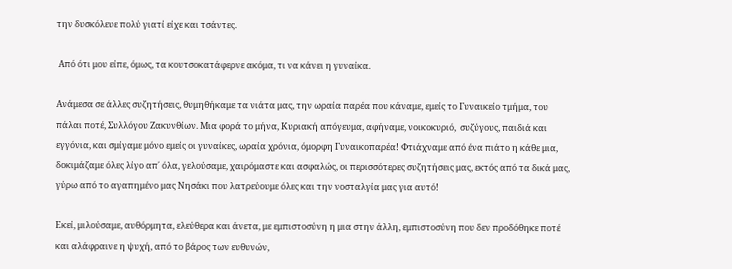την δυσκόλευε πολύ γιατί είχε και τσάντες.

 Από ότι μου είπε, όμως, τα κουτσοκατάφερνε ακόμα, τι να κάνει η γυναίκα.

Ανάμεσα σε άλλες συζητήσεις, θυμηθήκαμε τα νιάτα μας, την ωραία παρέα που κάναμε, εμείς το Γυναικείο τμήμα, του πάλαι ποτέ, Συλλόγου Ζακυνθίων. Μια φορά το μήνα, Κυριακή απόγευμα, αφήναμε, νοικοκυριό,  συζύγους, παιδιά και εγγόνια, και σμίγαμε μόνο εμείς οι γυναίκες, ωραία χρόνια, όμορφη Γυναικοπαρέα! Φτιάχναμε από ένα πιάτο η κάθε μια, δοκιμάζαμε όλες λίγο απ΄ όλα, γελούσαμε, χαιρόμαστε και ασφαλώς, οι περισσότερες συζητήσεις μας, εκτός από τα δικά μας,  γύρω από το αγαπημένο μας Νησάκι που λατρεύουμε όλες και την νοσταλγία μας για αυτό!

Εκεί, μιλούσαμε, αυθόρμητα, ελεύθερα και άνετα, με εμπιστοσύνη η μια στην άλλη, εμπιστοσύνη που δεν προδόθηκε ποτέ και αλάφραινε η ψυχή, από το βάρος των ευθυνών,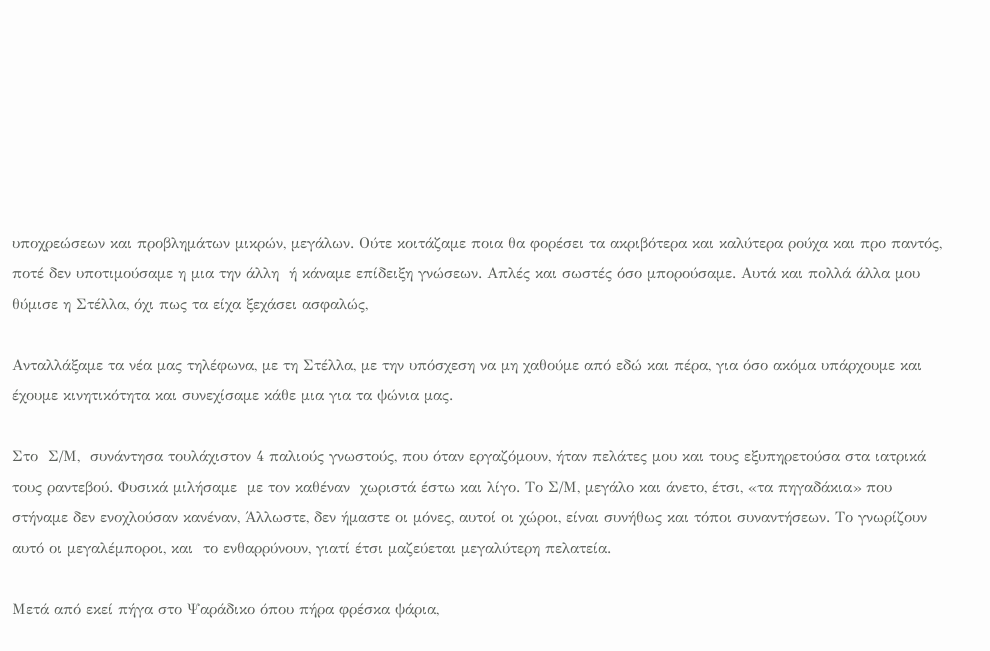υποχρεώσεων και προβλημάτων μικρών, μεγάλων. Ούτε κοιτάζαμε ποια θα φορέσει τα ακριβότερα και καλύτερα ρούχα και προ παντός, ποτέ δεν υποτιμούσαμε η μια την άλλη  ή κάναμε επίδειξη γνώσεων. Απλές και σωστές όσο μπορούσαμε. Αυτά και πολλά άλλα μου θύμισε η Στέλλα, όχι πως τα είχα ξεχάσει ασφαλώς,

Ανταλλάξαμε τα νέα μας τηλέφωνα, με τη Στέλλα, με την υπόσχεση να μη χαθούμε από εδώ και πέρα, για όσο ακόμα υπάρχουμε και έχουμε κινητικότητα και συνεχίσαμε κάθε μια για τα ψώνια μας.

Στο  Σ/Μ,  συνάντησα τουλάχιστον 4 παλιούς γνωστούς, που όταν εργαζόμουν, ήταν πελάτες μου και τους εξυπηρετούσα στα ιατρικά τους ραντεβού. Φυσικά μιλήσαμε  με τον καθέναν  χωριστά έστω και λίγο. Το Σ/Μ, μεγάλο και άνετο, έτσι, «τα πηγαδάκια» που στήναμε δεν ενοχλούσαν κανέναν, Άλλωστε, δεν ήμαστε οι μόνες, αυτοί οι χώροι, είναι συνήθως και τόποι συναντήσεων. Το γνωρίζουν αυτό οι μεγαλέμποροι, και  το ενθαρρύνουν, γιατί έτσι μαζεύεται μεγαλύτερη πελατεία.

Μετά από εκεί πήγα στο Ψαράδικο όπου πήρα φρέσκα ψάρια,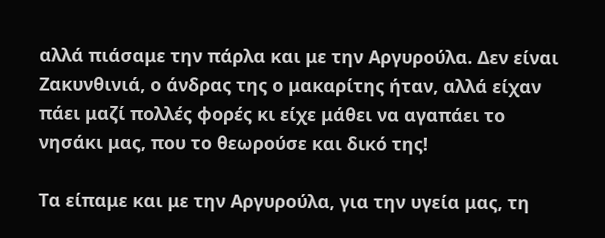αλλά πιάσαμε την πάρλα και με την Αργυρούλα. Δεν είναι Ζακυνθινιά, ο άνδρας της ο μακαρίτης ήταν, αλλά είχαν πάει μαζί πολλές φορές κι είχε μάθει να αγαπάει το νησάκι μας, που το θεωρούσε και δικό της!

Τα είπαμε και με την Αργυρούλα, για την υγεία μας, τη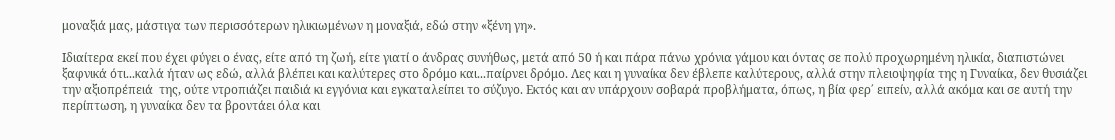μοναξιά μας, μάστιγα των περισσότερων ηλικιωμένων η μοναξιά, εδώ στην «ξένη γη».

Ιδιαίτερα εκεί που έχει φύγει ο ένας, είτε από τη ζωή, είτε γιατί ο άνδρας συνήθως, μετά από 50 ή και πάρα πάνω χρόνια γάμου και όντας σε πολύ προχωρημένη ηλικία, διαπιστώνει ξαφνικά ότι...καλά ήταν ως εδώ, αλλά βλέπει και καλύτερες στο δρόμο και...παίρνει δρόμο. Λες και η γυναίκα δεν έβλεπε καλύτερους, αλλά στην πλειοψηφία της η Γυναίκα, δεν θυσιάζει την αξιοπρέπειά  της, ούτε ντροπιάζει παιδιά κι εγγόνια και εγκαταλείπει το σύζυγο. Εκτός και αν υπάρχουν σοβαρά προβλήματα, όπως, η βία φερ΄ ειπείν, αλλά ακόμα και σε αυτή την περίπτωση, η γυναίκα δεν τα βροντάει όλα και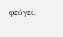φεύγει.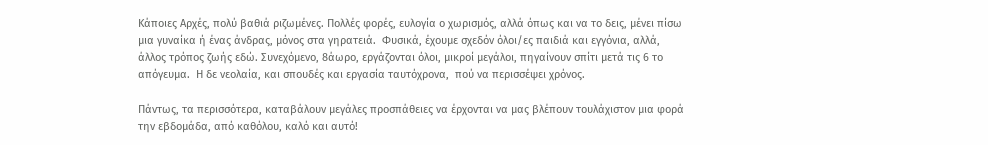Κάποιες Αρχές, πολύ βαθιά ριζωμένες. Πολλές φορές, ευλογία ο χωρισμός, αλλά όπως και να το δεις, μένει πίσω μια γυναίκα ή ένας άνδρας, μόνος στα γηρατειά.  Φυσικά, έχουμε σχεδόν όλοι/ες παιδιά και εγγόνια, αλλά, άλλος τρόπος ζωής εδώ. Συνεχόμενο, 8άωρο, εργάζονται όλοι, μικροί μεγάλοι, πηγαίνουν σπίτι μετά τις 6 το απόγευμα.  Η δε νεολαία, και σπουδές και εργασία ταυτόχρονα,  πού να περισσέψει χρόνος.

Πάντως, τα περισσότερα, καταβάλουν μεγάλες προσπάθειες να έρχονται να μας βλέπουν τουλάχιστον μια φορά την εβδομάδα, από καθόλου, καλό και αυτό!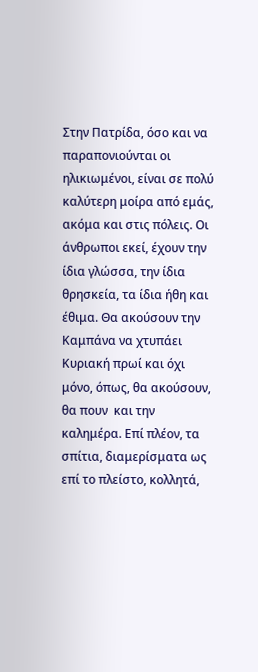Στην Πατρίδα, όσο και να παραπονιούνται οι ηλικιωμένοι, είναι σε πολύ καλύτερη μοίρα από εμάς, ακόμα και στις πόλεις. Οι  άνθρωποι εκεί, έχουν την ίδια γλώσσα, την ίδια θρησκεία, τα ίδια ήθη και έθιμα. Θα ακούσουν την Καμπάνα να χτυπάει Κυριακή πρωί και όχι μόνο, όπως, θα ακούσουν, θα πουν  και την καλημέρα. Επί πλέον, τα σπίτια, διαμερίσματα ως επί το πλείστο, κολλητά,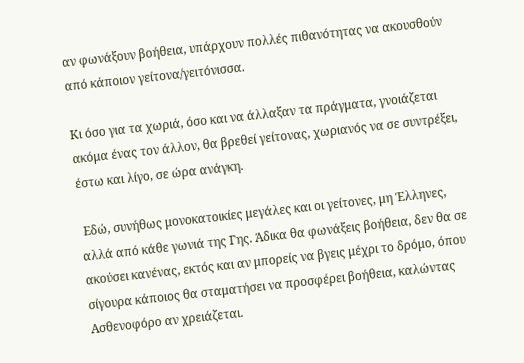αν φωνάξουν βοήθεια, υπάρχουν πολλές πιθανότητας να ακουσθούν από κάποιον γείτονα/γειτόνισσα.

Κι όσο για τα χωριά, όσο και να άλλαξαν τα πράγματα, γνοιάζεται ακόμα ένας τον άλλον, θα βρεθεί γείτονας, χωριανός να σε συντρέξει, έστω και λίγο, σε ώρα ανάγκη.

 Εδώ, συνήθως μονοκατοικίες μεγάλες και οι γείτονες, μη Έλληνες,  αλλά από κάθε γωνιά της Γης. Άδικα θα φωνάξεις βοήθεια, δεν θα σε ακούσει κανένας, εκτός και αν μπορείς να βγεις μέχρι το δρόμο, όπου σίγουρα κάποιος θα σταματήσει να προσφέρει βοήθεια, καλώντας Ασθενοφόρο αν χρειάζεται.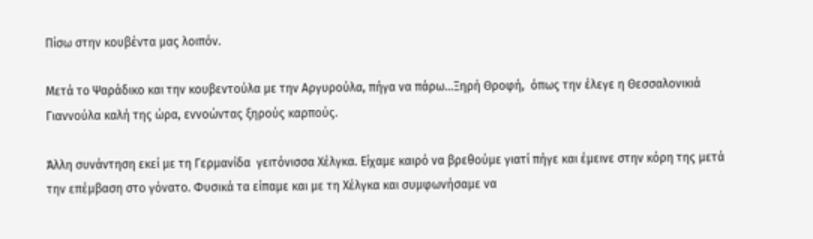Πίσω στην κουβέντα μας λοιπόν.

Μετά το Ψαράδικο και την κουβεντούλα με την Αργυρούλα, πήγα να πάρω...Ξηρή Θροφή,  όπως την έλεγε η Θεσσαλονικιά Γιαννούλα καλή της ώρα, εννοώντας ξηρούς καρπούς.

Άλλη συνάντηση εκεί με τη Γερμανίδα  γειτόνισσα Χέλγκα. Είχαμε καιρό να βρεθούμε γιατί πήγε και έμεινε στην κόρη της μετά την επέμβαση στο γόνατο. Φυσικά τα είπαμε και με τη Χέλγκα και συμφωνήσαμε να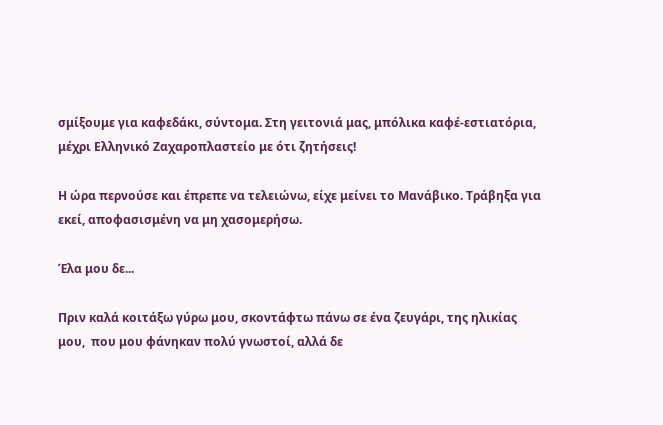σμίξουμε για καφεδάκι, σύντομα. Στη γειτονιά μας, μπόλικα καφέ-εστιατόρια, μέχρι Ελληνικό Ζαχαροπλαστείο με ότι ζητήσεις!

Η ώρα περνούσε και έπρεπε να τελειώνω, είχε μείνει το Μανάβικο. Τράβηξα για εκεί, αποφασισμένη να μη χασομερήσω.

Έλα μου δε...

Πριν καλά κοιτάξω γύρω μου, σκοντάφτω πάνω σε ένα ζευγάρι, της ηλικίας μου,  που μου φάνηκαν πολύ γνωστοί, αλλά δε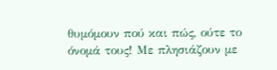θυμόμουν πού και πώς, ούτε το όνομά τους! Με πλησιάζουν με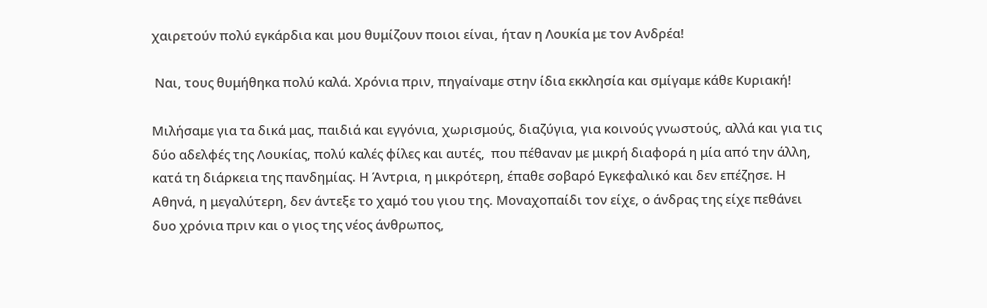χαιρετούν πολύ εγκάρδια και μου θυμίζουν ποιοι είναι, ήταν η Λουκία με τον Ανδρέα!

 Ναι, τους θυμήθηκα πολύ καλά. Χρόνια πριν, πηγαίναμε στην ίδια εκκλησία και σμίγαμε κάθε Κυριακή!

Μιλήσαμε για τα δικά μας, παιδιά και εγγόνια, χωρισμούς, διαζύγια, για κοινούς γνωστούς, αλλά και για τις δύο αδελφές της Λουκίας, πολύ καλές φίλες και αυτές,  που πέθαναν με μικρή διαφορά η μία από την άλλη, κατά τη διάρκεια της πανδημίας. Η Άντρια, η μικρότερη, έπαθε σοβαρό Εγκεφαλικό και δεν επέζησε. Η Αθηνά, η μεγαλύτερη, δεν άντεξε το χαμό του γιου της. Μοναχοπαίδι τον είχε, ο άνδρας της είχε πεθάνει δυο χρόνια πριν και ο γιος της νέος άνθρωπος,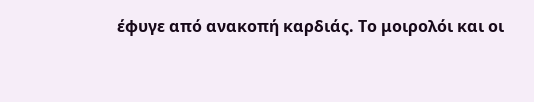έφυγε από ανακοπή καρδιάς. Το μοιρολόι και οι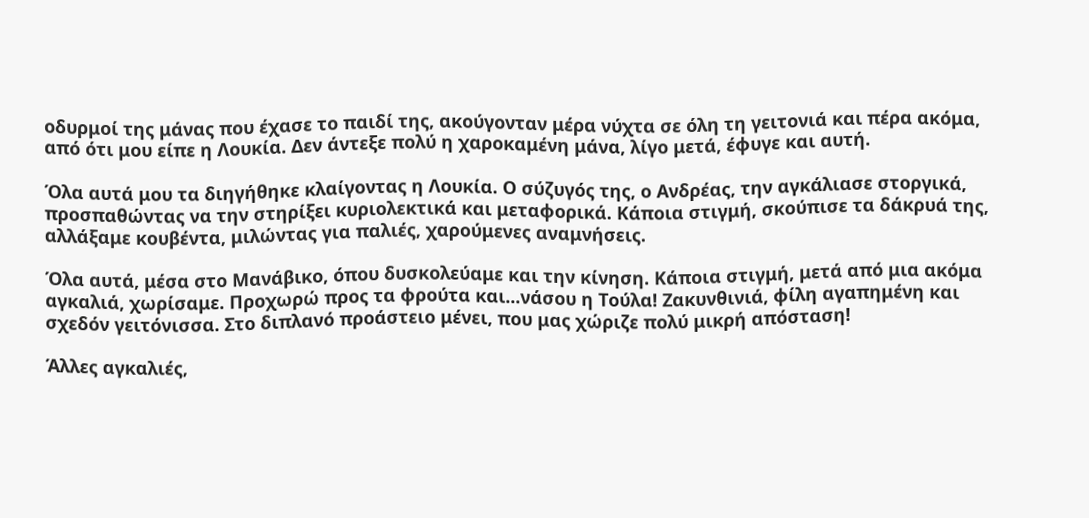οδυρμοί της μάνας που έχασε το παιδί της, ακούγονταν μέρα νύχτα σε όλη τη γειτονιά και πέρα ακόμα, από ότι μου είπε η Λουκία. Δεν άντεξε πολύ η χαροκαμένη μάνα, λίγο μετά, έφυγε και αυτή.

Όλα αυτά μου τα διηγήθηκε κλαίγοντας η Λουκία. Ο σύζυγός της, ο Ανδρέας, την αγκάλιασε στοργικά, προσπαθώντας να την στηρίξει κυριολεκτικά και μεταφορικά. Κάποια στιγμή, σκούπισε τα δάκρυά της, αλλάξαμε κουβέντα, μιλώντας για παλιές, χαρούμενες αναμνήσεις.

Όλα αυτά, μέσα στο Μανάβικο, όπου δυσκολεύαμε και την κίνηση. Κάποια στιγμή, μετά από μια ακόμα αγκαλιά, χωρίσαμε. Προχωρώ προς τα φρούτα και...νάσου η Τούλα! Ζακυνθινιά, φίλη αγαπημένη και σχεδόν γειτόνισσα. Στο διπλανό προάστειο μένει, που μας χώριζε πολύ μικρή απόσταση!

Άλλες αγκαλιές,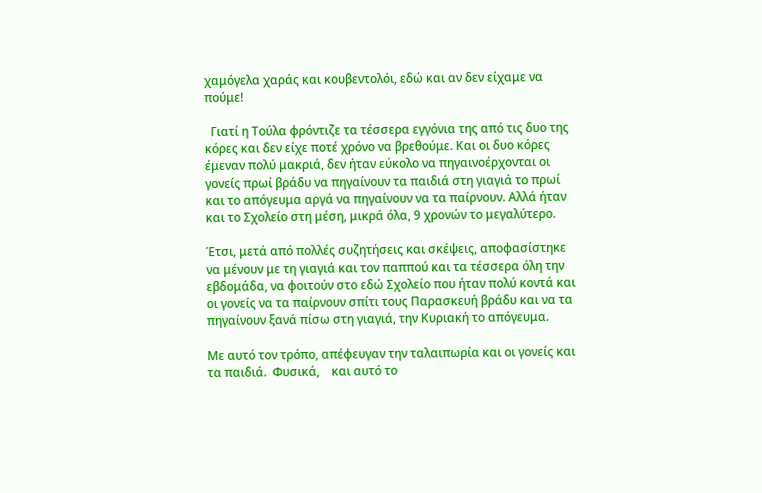χαμόγελα χαράς και κουβεντολόι, εδώ και αν δεν είχαμε να πούμε!

  Γιατί η Τούλα φρόντιζε τα τέσσερα εγγόνια της από τις δυο της κόρες και δεν είχε ποτέ χρόνο να βρεθούμε. Και οι δυο κόρες έμεναν πολύ μακριά, δεν ήταν εύκολο να πηγαινοέρχονται οι γονείς πρωί βράδυ να πηγαίνουν τα παιδιά στη γιαγιά το πρωί και το απόγευμα αργά να πηγαίνουν να τα παίρνουν. Αλλά ήταν και το Σχολείο στη μέση, μικρά όλα, 9 χρονών το μεγαλύτερο.

Έτσι, μετά από πολλές συζητήσεις και σκέψεις, αποφασίστηκε να μένουν με τη γιαγιά και τον παππού και τα τέσσερα όλη την εβδομάδα, να φοιτούν στο εδώ Σχολείο που ήταν πολύ κοντά και οι γονείς να τα παίρνουν σπίτι τους Παρασκευή βράδυ και να τα πηγαίνουν ξανά πίσω στη γιαγιά, την Κυριακή το απόγευμα.

Με αυτό τον τρόπο, απέφευγαν την ταλαιπωρία και οι γονείς και τα παιδιά.  Φυσικά,    και αυτό το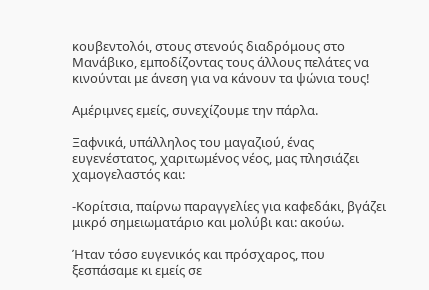κουβεντολόι, στους στενούς διαδρόμους στο Μανάβικο, εμποδίζοντας τους άλλους πελάτες να κινούνται με άνεση για να κάνουν τα ψώνια τους!

Αμέριμνες εμείς, συνεχίζουμε την πάρλα.

Ξαφνικά, υπάλληλος του μαγαζιού, ένας ευγενέστατος, χαριτωμένος νέος, μας πλησιάζει χαμογελαστός και:

-Κορίτσια, παίρνω παραγγελίες για καφεδάκι, βγάζει μικρό σημειωματάριο και μολύβι και: ακούω.

Ήταν τόσο ευγενικός και πρόσχαρος, που ξεσπάσαμε κι εμείς σε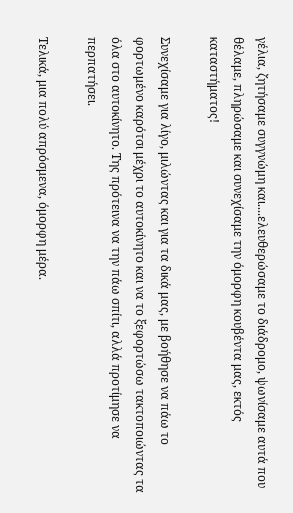γέλια, ζητήσαμε συγγνώμη και....ελευθερώσαμε το διάδρομο, ψωνίσαμε αυτά που θέλαμε, πληρώσαμε και συνεχίσαμε την όμορφη κουβέντα μας, εκτός καταστήματος!

Συνεχίσαμε για λίγο, μιλώντας και για τα δικά μας, με βοήθησε να πάω το φορτωμένο καρότσι μέχρι το αυτοκίνητο και να το ξεφορτώσω τακτοποιώντας τα όλα στο αυτοκίνητο. Της πρότεινα να την πάω σπίτι, αλλά προτίμησε να περπατήσει.

Τελικά, μια πολύ απρόσμενα, όμορφη μέρα.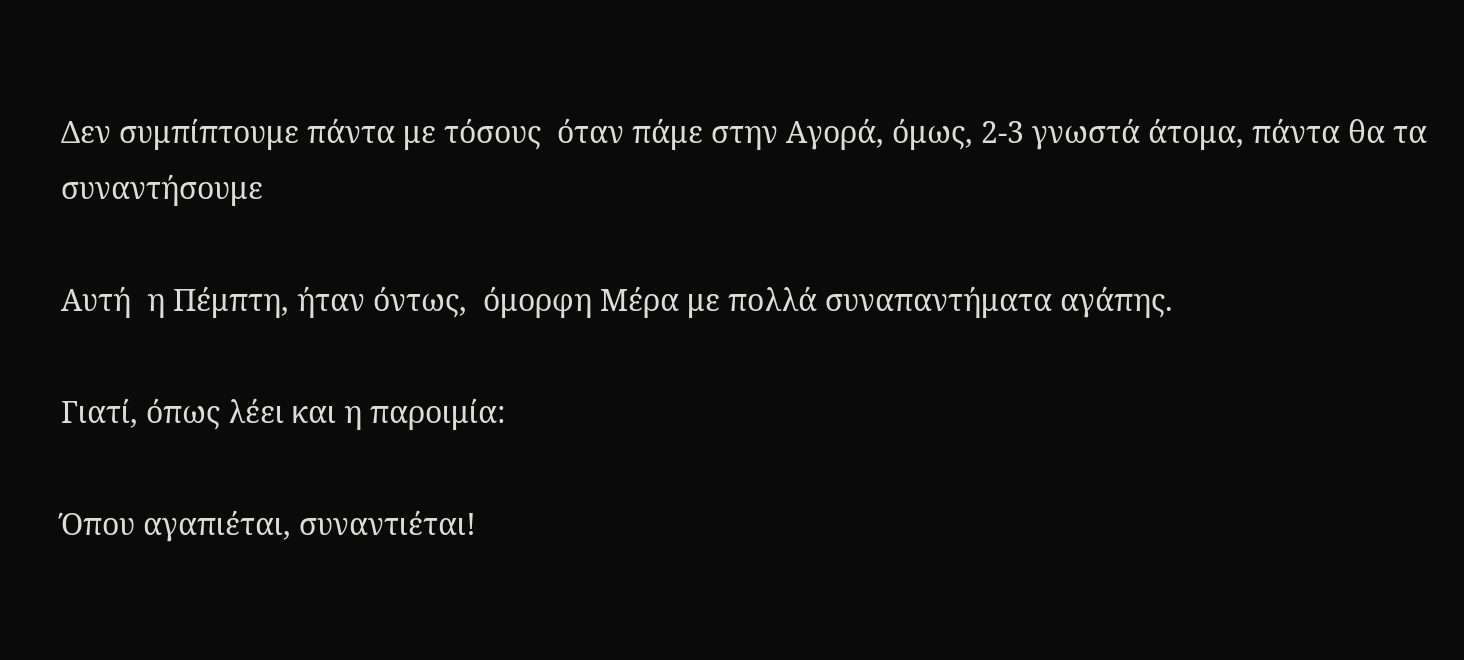Δεν συμπίπτουμε πάντα με τόσους  όταν πάμε στην Αγορά, όμως, 2-3 γνωστά άτομα, πάντα θα τα συναντήσουμε

Αυτή  η Πέμπτη, ήταν όντως,  όμορφη Μέρα με πολλά συναπαντήματα αγάπης.

Γιατί, όπως λέει και η παροιμία:

Όπου αγαπιέται, συναντιέται!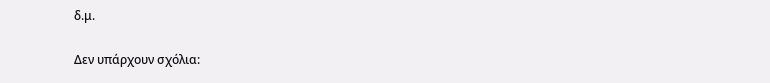δ.μ.

Δεν υπάρχουν σχόλια: